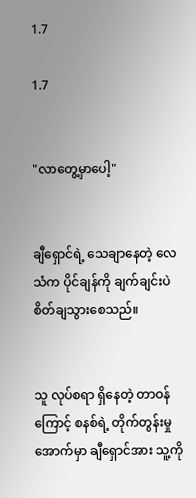1.7

1.7


"လာတွေ့မှာပေါ့"


ချီရှောင်ရဲ့ သေချာနေတဲ့ လေသံက ပိုင်ချန်ကို ချက်ချင်းပဲ စိတ်ချသွားစေသည်။


သူ လုပ်စရာ ‌ရှိနေတဲ့ တာဝန်ကြောင့် စနစ်ရဲ့ တိုက်တွန်းမှု အောက်မှာ ချီရှောင်အား သူ့ကို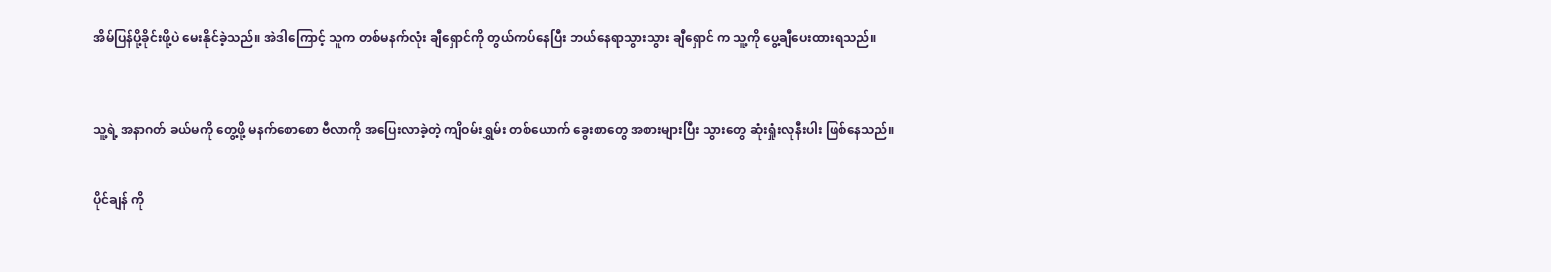အိမ်ပြန်ပို့ခိုင်းဖို့ပဲ မေးနိုင်ခဲ့သည်။ အဲဒါကြောင့် သူက တစ်မနက်လုံး ချီရှောင်ကို တွယ်ကပ်နေပြီး ဘယ်နေရာသွားသွား ချီရှောင် က သူ့ကို ပွေ့ချီပေးထားရသည်။



သူ့ရဲ့ အနာဂတ် ခယ်မကို တွေ့ဖို့ မနက်စောစော ဗီလာကို အပြေးလာခဲ့တဲ့ ကျိဝမ်းရွှမ်း တစ်ယောက် ခွေးစာတွေ အစားများပြီး သွားတွေ ဆုံးရှုံးလုနီးပါး ဖြစ်နေသည်။


ပိုင်ချန် ကို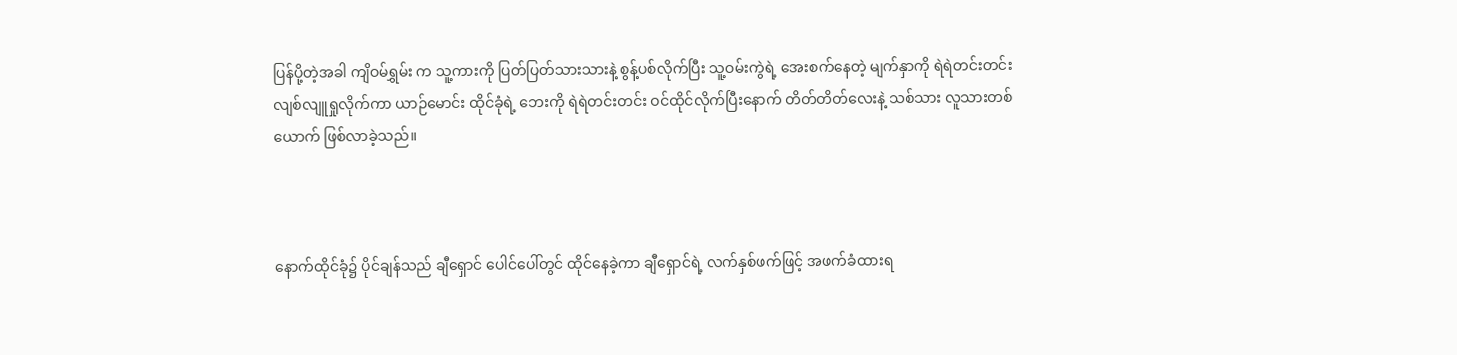ပြန်ပို့တဲ့အခါ ကျိဝမ်ရွှမ်း က သူ့ကားကို ပြတ်ပြတ်သားသားနဲ့ စွန့်ပစ်လိုက်ပြီး သူ့ဝမ်းကွဲရဲ့ အေးစက်နေတဲ့ မျက်နှာကို ရဲရဲတင်းတင်း လျစ်လျူရှုလိုက်ကာ ယာဉ်မောင်း ထိုင်ခုံရဲ့ ဘေးကို ရဲရဲတင်းတင်း ဝင်ထိုင်လိုက်ပြီးနောက် တိတ်တိတ်လေးနဲ့ သစ်သား လူသားတစ်ယောက် ဖြစ်လာခဲ့သည်။



နောက်ထိုင်ခုံ၌ ပိုင်ချန်သည် ချီရှောင် ပေါင်ပေါ်တွင် ထိုင်နေခဲ့ကာ ချီရှောင်ရဲ့ လက်နှစ်ဖက်ဖြင့် အဖက်ခံထားရ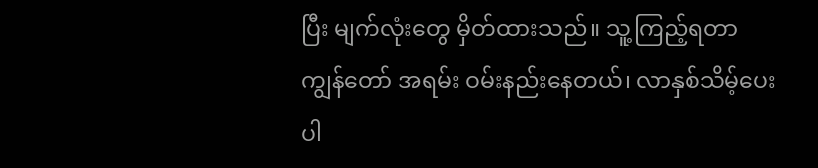ပြီး မျက်လုံးတွေ မှိတ်ထားသည်။ သူ့ကြည့်ရတာ ကျွန်တော် အရမ်း ဝမ်းနည်းနေတယ်၊ လာနှစ်သိမ့်ပေးပါ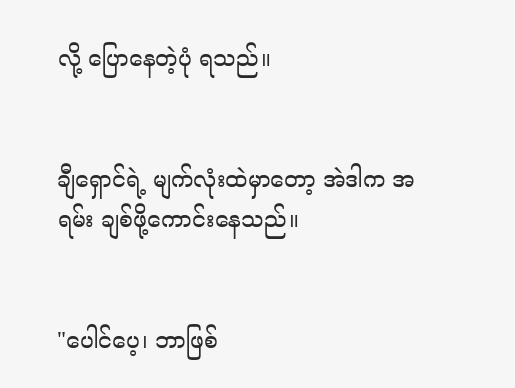လို့ ပြောနေတဲ့ပုံ ရသည်။


ချီရှောင်ရဲ့ မျက်လုံးထဲမှာတော့ အဲဒါက အရမ်း ချစ်ဖို့ကောင်းနေသည်။


"ပေါင်ပေ့၊ ဘာဖြစ်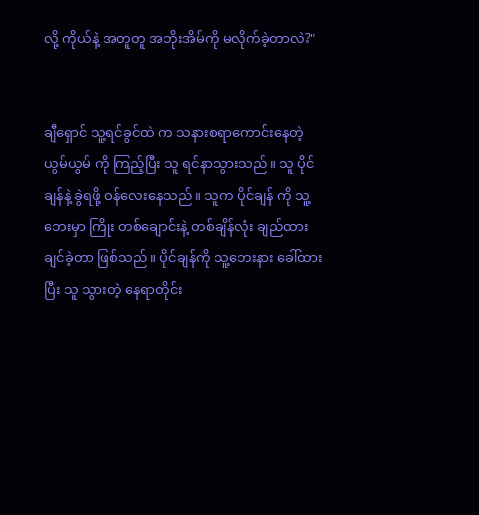လို့ ကိုယ်နဲ့ အတူတူ အဘိုးအိမ်ကို မလိုက်ခဲ့တာလဲ?"


ချီရှောင် သူ့ရင်ခွင်ထဲ က သနားစရာကောင်းနေတဲ့ ယွမ်ယွမ် ကို ကြည့်ပြီး သူ ရင်နာသွားသည်။ သူ ပိုင်ချန်နဲ့ ခွဲရဖို့ ဝန်လေးနေသည်။ သူက ပိုင်ချန် ကို သူ့ဘေးမှာ ကြိုး တစ်ချောင်းနဲ့ တစ်ချိန်လုံး ချည်ထားချင်ခဲ့တာ ဖြစ်သည်။ ပိုင်ချန်ကို သူ့ဘေးနား ခေါ်ထားပြီး သူ သွားတဲ့ နေရာတိုင်း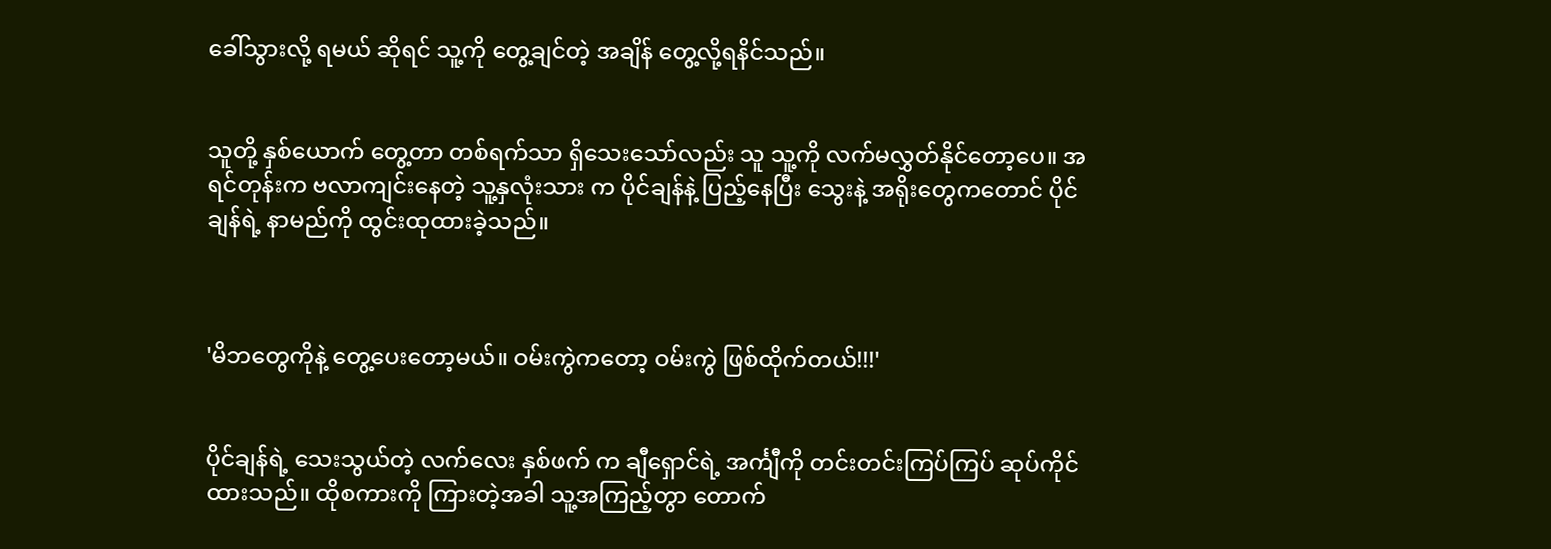ခေါ်သွားလို့ ရမယ် ဆိုရင် သူ့ကို တွေ့ချင်တဲ့ အချိန် ‌တွေ့လို့ရနိင်သည်။


သူတို့ နှစ်ယောက် တွေ့တာ တစ်ရက်သာ ရှိသေးသော်လည်း သူ သူ့ကို လက်မလွှတ်နိုင်တော့ပေ။ အရင်တုန်းက ဗလာကျင်းနေတဲ့ သူ့နှလုံးသား က ပိုင်ချန်နဲ့ ပြည့်နေပြီး သွေးနဲ့ အရိုးတွေကတောင် ပိုင်ချန်ရဲ့ နာမည်ကို ထွင်းထုထားခဲ့သည်။



'မိဘတွေကိုနဲ့ တွေ့ပေးတော့မယ်။ ဝမ်းကွဲကတော့ ဝမ်းကွဲ ဖြစ်ထိုက်တယ်!!!'


ပိုင်ချန်ရဲ့ သေးသွယ်တဲ့ လက်လေး နှစ်ဖက် က ချီရှောင်ရဲ့ အင်္ကျီကို တင်းတင်းကြပ်ကြပ် ဆုပ်ကိုင်ထားသည်။ ထိုစကားကို ကြားတဲ့အခါ သူ့အကြည့်တွာ တောက်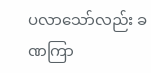ပလာသော်လည်း ခဏကြာ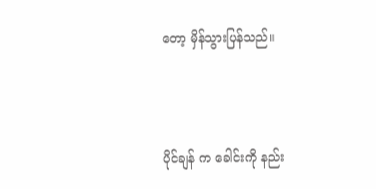တော့ မှိန်သွားပြန်သည်။



ပိုင်ချန် က ခေါင်းကို နည်း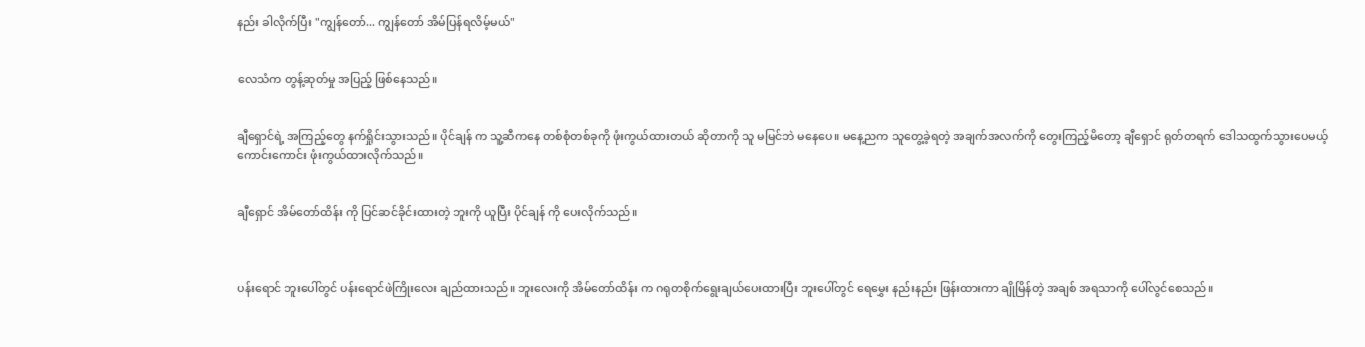နည်း ခါလိုက်ပြီး "ကျွန်တော်... ကျွန်တော် အိမ်ပြန်ရလိမ့်မယ်"


လေသံက တွန့်ဆုတ်မှု အပြည့် ဖြစ်နေသည်။


ချီရှောင်ရဲ့ အကြည့်တွေ နက်ရှိုင်းသွားသည်။ ပိုင်ချန် က သူ့ဆီကနေ တစ်စုံတစ်ခုကို ဖုံးကွယ်ထားတယ် ဆိုတာကို သူ မမြင်ဘဲ ‌မနေပေ။ မနေ့ညက သူတွေ့ခဲ့ရတဲ့ အချက်အလက်ကို တွေးကြည့်မိတော့ ချီရှောင် ရုတ်တရက် ဒေါသထွက်သွားပေမယ့် ကောင်းကောင်း ဖုံးကွယ်ထားလိုက်သည်။


ချီရှောင် အိမ်တော်ထိန်း ကို ပြင်ဆင်ခိုင်းထားတဲ့ ဘူးကို ယူပြီး ပိုင်ချန် ကို ပေးလိုက်သည်။



ပန်းရောင် ဘူးပေါ်တွင် ပန်းရောင်ဖဲကြိုးလေး ချည်ထားသည်။ ဘူးလေးကို အိမ်တော်ထိန်း က ဂရုတစိုက်ရွေးချယ်ပေးထားပြီး ဘူးပေါ်တွင် ရေမွှေး နည်းနည်း ဖြန်းထားကာ ချိုမြိန်တဲ့ အချစ် အရသာကို ပေါ်လွင်စေသည်။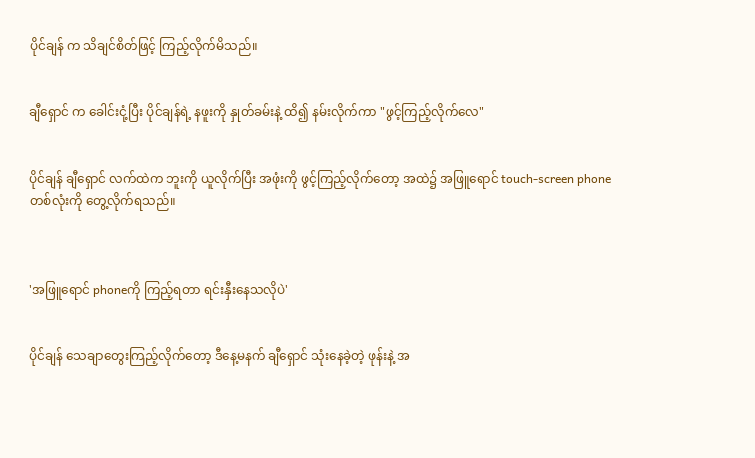ပိုင်ချန် က သိချင်စိတ်ဖြင့် ကြည့်လိုက်မိသည်။


ချီရှောင် က ခေါင်းငုံ့ပြီး ပိုင်ချန်ရဲ့ နဖူးကို နှုတ်ခမ်းနဲ့ ထိ၍ နမ်းလိုက်ကာ "ဖွင့်ကြည့်လိုက်လေ"


ပိုင်ချန် ချီရှောင် လက်ထဲက ဘူးကို ယူလိုက်ပြီး အဖုံးကို ဖွင့်ကြည့်လိုက်တော့ အထဲ၌ အဖြူရောင် touch-screen phone တစ်လုံးကို တွေ့လိုက်ရသည်။



'အဖြူရောင် phoneကို ကြည့်ရတာ ရင်းနှီးနေသလိုပဲ'


ပိုင်ချန် သေချာတွေးကြည့်လိုက်တော့ ဒီနေ့မနက် ချီရှောင် သုံးနေခဲ့တဲ့ ဖုန်းနဲ့ အ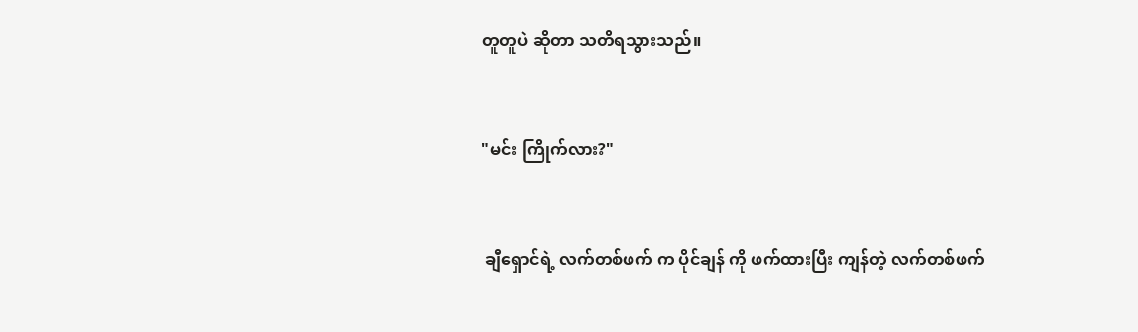တူတူပဲ ဆိုတာ ‌သတိရသွားသည်။


"မင်း ကြိုက်လား?"


 ချီရှောင်ရဲ့ လက်တစ်ဖက် က ပိုင်ချန် ကို ဖက်ထားပြီး ကျန်တဲ့ လက်တစ်ဖက်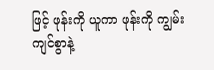ဖြင့် ဖုန်းကို ယူကာ ဖုန်းကို ကျွမ်းကျင်စွာနဲ့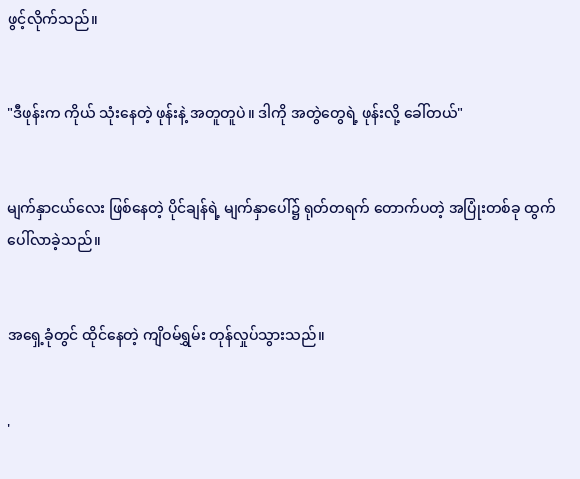ဖွင့်လိုက်သည်။


"ဒီဖုန်းက ကိုယ် သုံးနေတဲ့ ဖုန်းနဲ့ အတူတူပဲ။ ဒါကို အတွဲတွေရဲ့ ဖုန်းလို့ ခေါ်တယ်"


မျက်နှာငယ်လေး ဖြစ်နေတဲ့ ပိုင်ချန်ရဲ့ မျက်နှာပေါ်၌ ရုတ်တရက် တောက်ပတဲ့ အပြုံးတစ်ခု ထွက်ပေါ်လာခဲ့သည်။


အရှေ့ခုံတွင် ထိုင်နေတဲ့ ကျိဝမ်ရွှမ်း တုန်လှုပ်သွားသည်။


'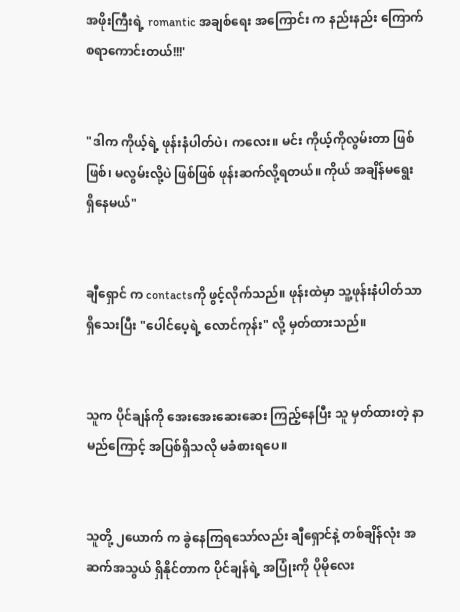အဖိုးကြီးရဲ့ romantic အချစ်ရေး အကြောင်း က နည်းနည်း ကြောက်စရာကောင်းတယ်!!!'


"ဒါက ကိုယ့်ရဲ့ ဖုန်းနံပါတ်ပဲ၊ ကလေး။ မင်း ကိုယ့်ကိုလွမ်းတာ ဖြစ်ဖြစ်၊ မလွမ်းလို့ပဲ ဖြစ်ဖြစ် ဖုန်းဆက်လို့ရတယ်။ ကိုယ် အချိန်မရွေး ရှိနေမယ်"


ချီရှောင် က contactsကို ဖွင့်လိုက်သည်။ ဖုန်းထဲမှာ သူ့ဖုန်းနံပါတ်သာ ရှိသေးပြီး "ပေါင်ပေ့ရဲ့ လောင်ကုန်း" လို့ မှတ်ထားသည်။


သူက ပိုင်ချန်ကို အေးအေးဆေးဆေး ကြည့်နေပြီး သူ မှတ်ထားတဲ့ နာမည်ကြောင့် အပြစ်ရှိသလို မခံစားရပေ။


သူတို့ ၂ယောက် က ခွဲနေကြရသော်လည်း ချီရှောင်နဲ့ တစ်ချိန်လုံး အဆက်အသွယ် ရှိနိုင်တာက ပိုင်ချန်ရဲ့ အပြုံးကို ပိုမိုလေး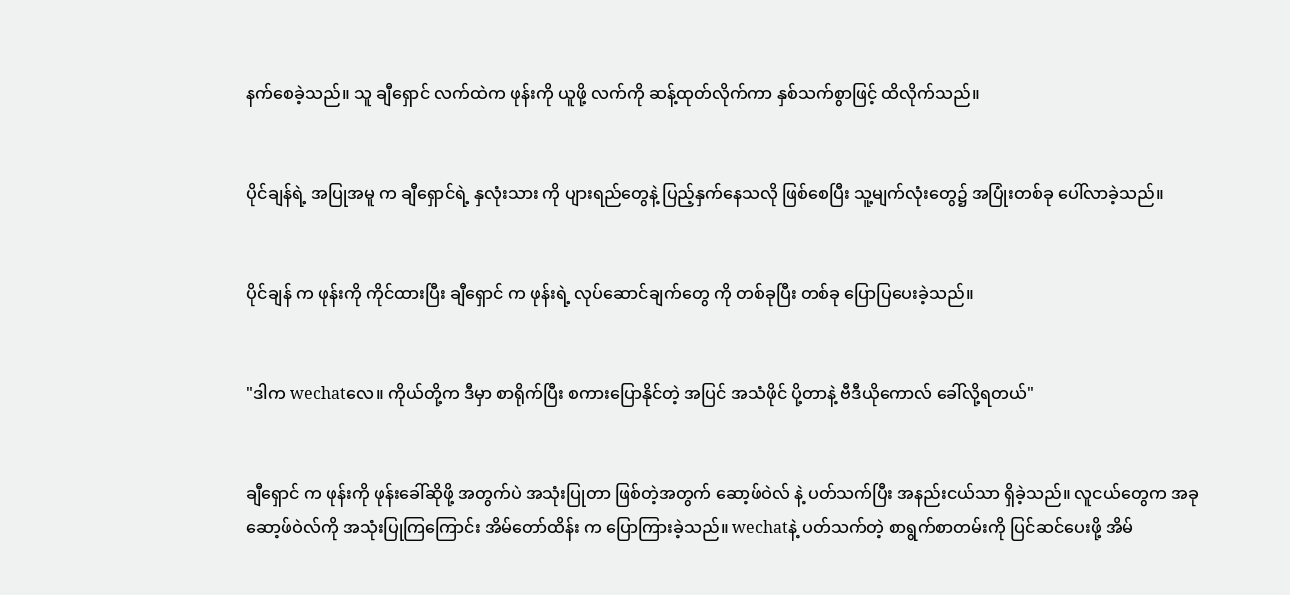နက်စေခဲ့သည်။ သူ ချီရှောင် လက်ထဲက ဖုန်းကို ယူဖို့ လက်ကို ဆန့်ထုတ်လိုက်ကာ နှစ်သက်စွာဖြင့် ထိလိုက်သည်။


ပိုင်ချန်ရဲ့ အပြုအမူ က ချီရှောင်ရဲ့ နှလုံးသား ကို ပျားရည်တွေနဲ့ ပြည့်နှက်နေသလို ဖြစ်စေပြီး သူ့မျက်လုံးတွေ၌ အပြုံးတစ်ခု ပေါ်လာခဲ့သည်။


ပိုင်ချန် က ဖုန်းကို ကိုင်ထားပြီး ချီရှောင် က ဖုန်းရဲ့ လုပ်ဆောင်ချက်တွေ ကို တစ်ခုပြီး တစ်ခု ပြောပြပေးခဲ့သည်။


"ဒါက wechatလေ။ ကိုယ်တို့က ဒီမှာ စာရိုက်ပြီး စကားပြောနိုင်တဲ့ အပြင် အသံဖိုင် ပို့တာနဲ့ ဗီဒီယိုကောလ် ခေါ်လို့ရတယ်"


ချီရှောင် က ဖုန်းကို ဖုန်းခေါ်ဆိုဖို့ အတွက်ပဲ အသုံးပြုတာ ဖြစ်တဲ့အတွက် ဆော့ဖ်ဝဲလ် နဲ့ ပတ်သက်ပြီး အနည်းငယ်သာ ရှိခဲ့သည်။ လူငယ်တွေက အခု ဆော့ဖ်ဝဲလ်ကို အသုံးပြုကြကြောင်း အိမ်တော်ထိန်း က ပြောကြားခဲ့သည်။ wechatနဲ့ ပတ်သက်တဲ့ စာရွက်စာတမ်းကို ပြင်ဆင်ပေးဖို့ အိမ်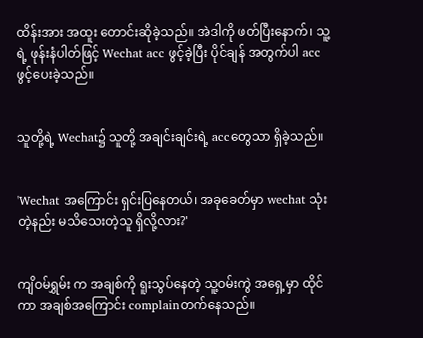ထိန်းအား အထူး တောင်းဆိုခဲ့သည်။ အဲဒါကို ဖတ်ပြီးနောက်၊ သူ့ရဲ့ ဖုန်းနံပါတ်ဖြင့် Wechat acc ဖွင့်ခဲ့ပြီး ပိုင်ချန် အတွက်ပါ acc ဖွင့်ပေးခဲ့သည်။


သူတို့ရဲ့ Wechat၌ သူတို့ အချင်းချင်းရဲ့ accတွေသာ ရှိခဲ့သည်။


'Wechat အကြောင်း ရှင်းပြနေတယ်၊ အခုခေတ်မှာ wechat သုံးတဲ့နည်း မသိသေးတဲ့သူ ရှိလို့လား?'


ကျိဝမ်ရွှမ်း က အချစ်ကို ရူးသွပ်‌နေတဲ့ သူ့ဝမ်းကွဲ အရှေ့မှာ ထိုင်ကာ အချစ်အကြောင်း complainတက်နေသည်။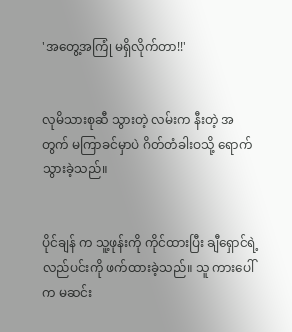'အတွေ့အကြုံ မရှိလိုက်တာ!!'


လုမိသားစုဆီ သွားတဲ့ လမ်းက နီးတဲ့ အတွက် မကြာခင်မှာပဲ ဂိတ်တံခါးဝသို့ ရောက်သွားခဲ့သည်။


ပိုင်ချန် က သူ့ဖုန်းကို ကိုင်ထားပြီး ချီရှောင်ရဲ့ လည်ပင်းကို ဖက်ထားခဲ့သည်။ သူ ကားပေါ်က မဆင်း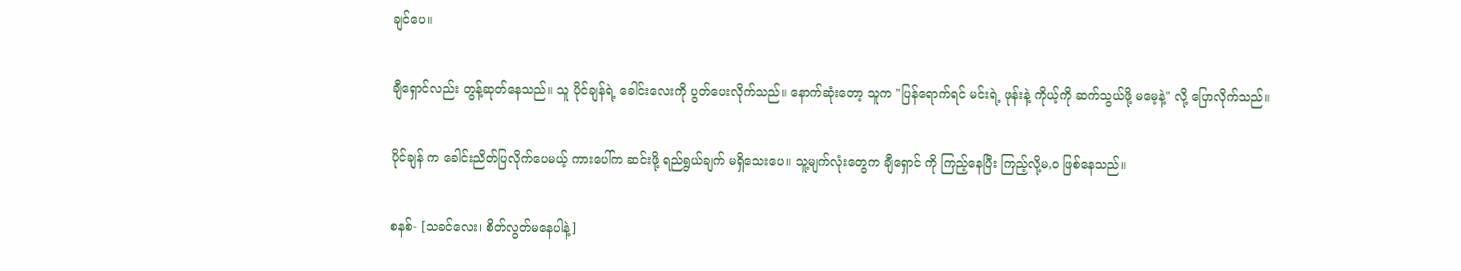ချင်ပေ။


ချီရှောင်လည်း တွန့်ဆုတ်နေသည်။ သူ ပိုင်ချန်ရဲ့ ခေါင်းလေးကို ပွတ်ပေးလိုက်သည်။ နောက်ဆုံးတော့ သူက "ပြန်‌ရောက်ရင် မင်းရဲ့ ဖုန်းနဲ့ ကိုယ့်ကို ဆက်သွယ်ဖို့ မမေ့နဲ့" လို့ ပြောလိုက်သည်။


ပိုင်ချန် က ခေါင်းညိတ်ပြလိုက်ပေမယ့် ကားပေါ်က ဆင်းဖို့ ရည်ရွယ်ချက် မရှိသေးပေ။ သူ့မျက်လုံးတွေက ချီရှောင် ကို ကြည့်နေပြီး ကြည့်လို့မ,ဝ ဖြစ်နေသည်။


စနစ်- [သခင်လေး၊ စိတ်လွတ်မနေပါနဲ့]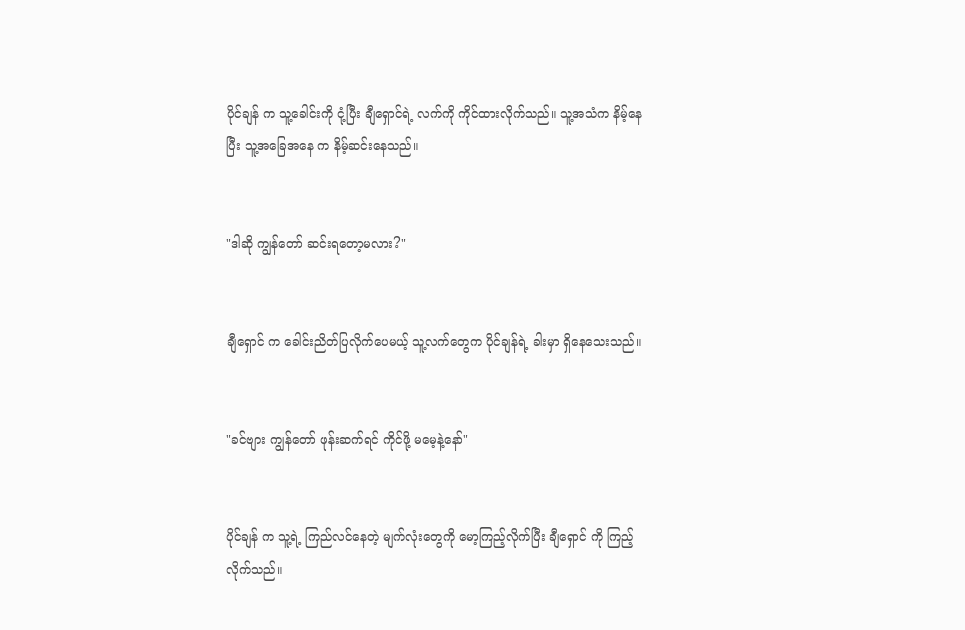ပိုင်ချန် က သူ့ခေါင်းကို ငုံ့ပြီး ချီရှောင်ရဲ့ လက်ကို ကိုင်ထားလိုက်သည်။ သူ့အသံက နိမ့်နေပြီး သူ့အခြေအနေ က နိမ့်ဆင်းနေသည်။


"ဒါဆို ကျွန်တော် ဆင်းရတော့မလား?"


ချီရှောင် က ခေါင်းညိတ်ပြလိုက်ပေမယ့် သူ့လက်တွေက ပိုင်ချန်ရဲ့ ခါးမှာ ရှိနေသေးသည်။


"ခင်ဗျား ကျွန်တော် ဖုန်းဆက်ရင် ကိုင်ဖို့ မမေ့နဲ့နော်"


ပိုင်ချန် က သူ့ရဲ့ ကြည်လင်နေတဲ့ မျက်လုံးတွေကို မော့ကြည့်လိုက်ပြီး ချီ‌ရှောင် ကို ကြည့်လိုက်သည်။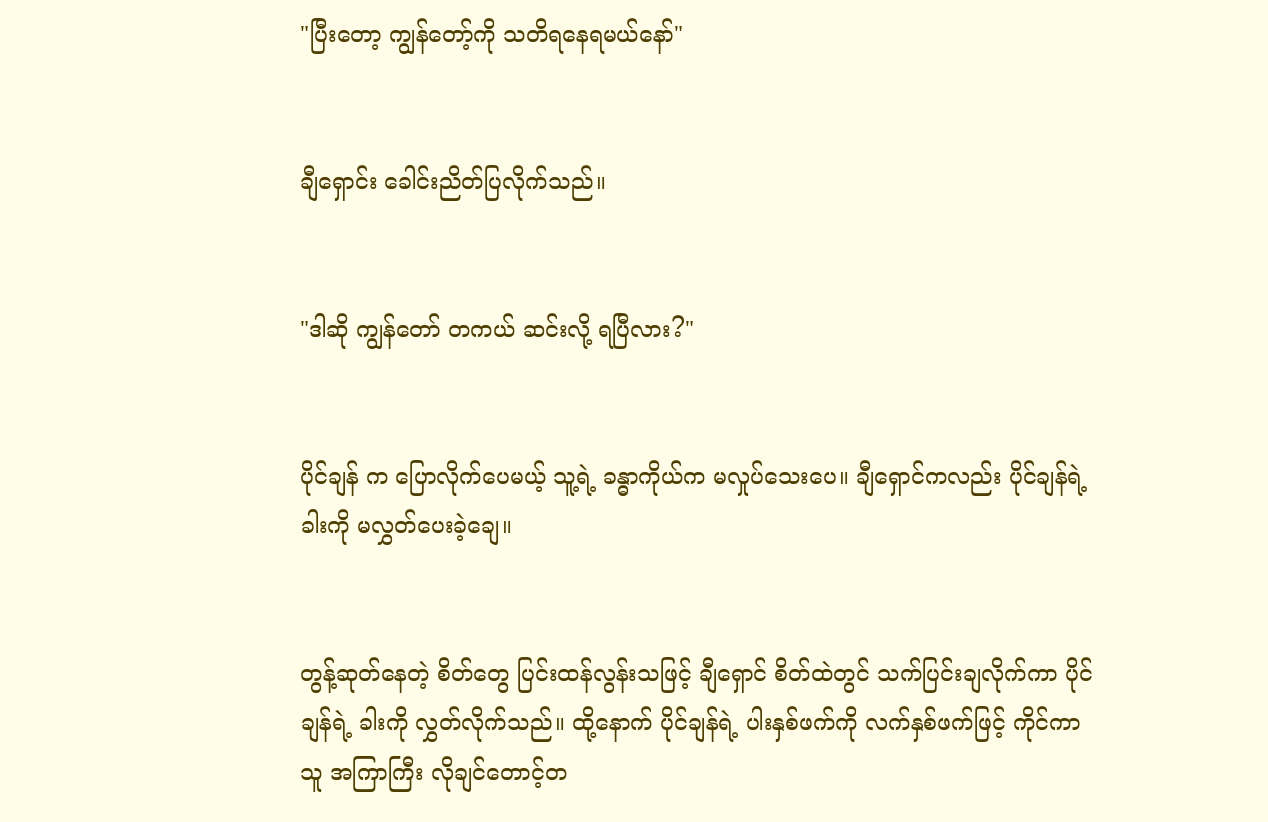"ပြီးတော့ ကျွန်တော့်ကို သတိရနေရမယ်နော်"


ချီရှောင်း ခေါင်းညိတ်ပြလိုက်သည်။


"ဒါဆို ကျွန်တော် တကယ် ဆင်းလို့ ရပြီလား?"


ပိုင်ချန် က ပြောလိုက်ပေမယ့် သူ့ရဲ့ ခန္ဓာကိုယ်က မလှုပ်သေးပေ။ ချီရှောင်ကလည်း ပိုင်ချန်ရဲ့ ခါးကို မလွှတ်ပေးခဲ့ချေ။


တွန့်ဆုတ်နေတဲ့ စိတ်တွေ ပြင်းထန်လွန်းသဖြင့် ချီရှောင် စိတ်ထဲတွင် သက်ပြင်းချလိုက်ကာ ပိုင်ချန်ရဲ့ ခါးကို လွှတ်လိုက်သည်။ ထို့နောက် ပိုင်ချန်ရဲ့ ပါးနှစ်ဖက်ကို လက်နှစ်ဖက်ဖြင့် ကိုင်ကာ သူ အကြာကြီး လိုချင်တောင့်တ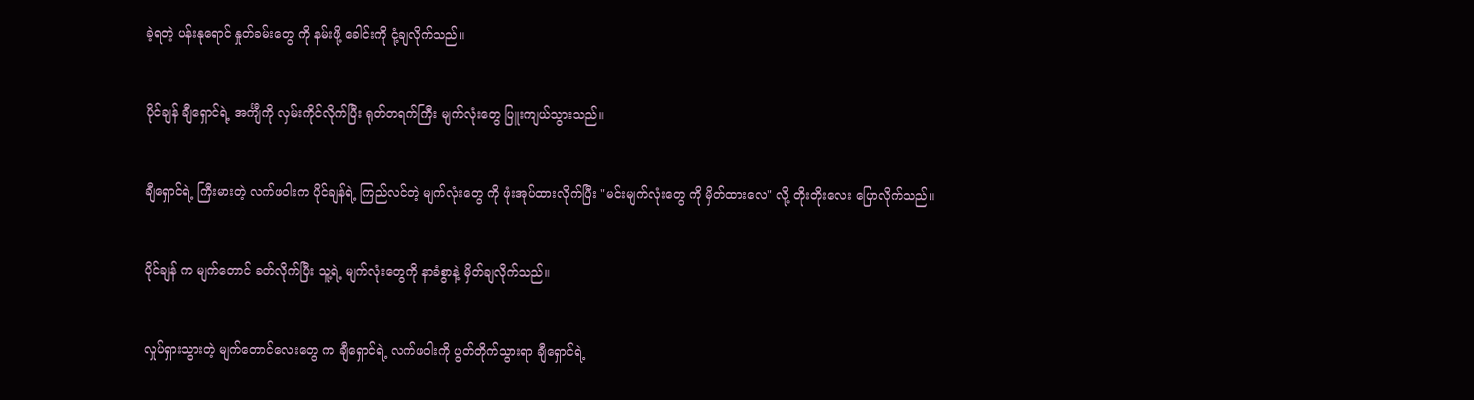ခဲ့ရတဲ့ ပန်းနုရောင် နှုတ်ခမ်းတွေ ကို နမ်းဖို့ ခေါင်းကို ငုံ့ချလိုက်သည်။


ပိုင်ချန် ချီရှောင်ရဲ့ အင်္ကျီကို လှမ်းကိုင်လိုက်ပြီး ရုတ်တရက်ကြီး မျက်လုံးတွေ ပြူးကျယ်သွားသည်။


ချီရှောင်ရဲ့ ကြီးမားတဲ့ လက်ဖဝါးက ပိုင်ချန်ရဲ့ ကြည်လင်တဲ့ မျက်လုံးတွေ ကို ဖုံးအုပ်ထားလိုက်ပြီး "မင်းမျက်လုံးတွေ ကို မှိတ်ထားလေ" လို့ တိုးတိုးလေး ပြောလိုက်သည်။


ပိုင်ချန် က မျက်တောင် ခတ်လိုက်ပြီး သူ့ရဲ့ မျက်လုံးတွေကို နာခံစွာနဲ့ မှိတ်ချလိုက်သည်။


လှုပ်ရှားသွားတဲ့ မျက်တောင်လေးတွေ က ချီရှောင်ရဲ့ လက်ဖဝါးကို ပွတ်တိုက်သွားရာ ချီရှောင်ရဲ့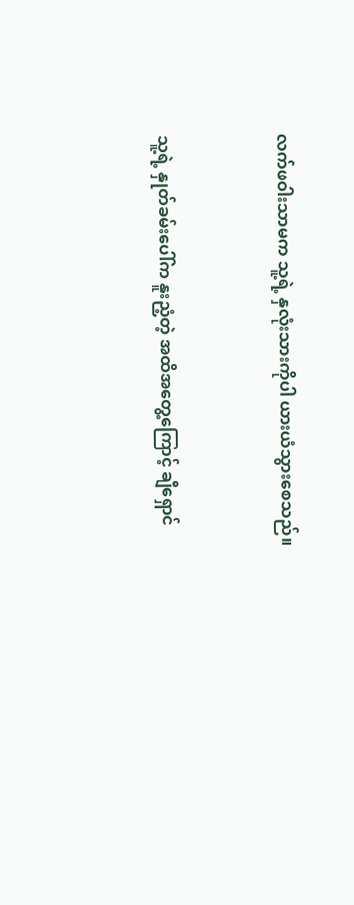လက်ဖဝါးသာမက သူ့ရဲ့ နှလုံးသားကိုပါ ယားယံသွားစေသည်။


သူ့ရဲ့ နှုတ်ခမ်းပေါ်က နူးညံ့တဲ့ အထိအတွေ့ကြောင့် ချီရှောင်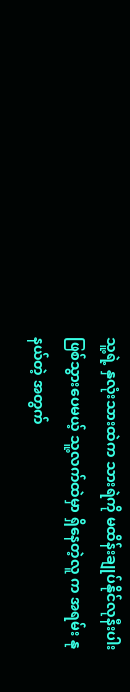သူ့ရဲ့ နှလုံးသားထဲက သားရဲကို မထိန်းချုပ်နိုင်လုနီးပါး ဖြစ်သွားပေမယ့် သူ့လက်ထဲမှာ ရှိနေတဲ့လူ က အရမ်း နုနယ်တဲ့ အတွက်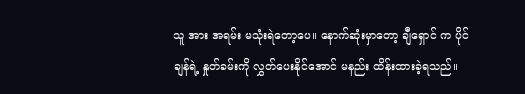သူ အား အရမ်း မသုံးရဲတော့ပေ။ နောက်ဆုံးမှာတော့ ချီရှောင် က ပိုင်ချန်ရဲ့ နှုတ်ခမ်းကို လွှတ်ပေးနိုင်အောင် မနည်း ထိန်းထားခဲ့ရသည်။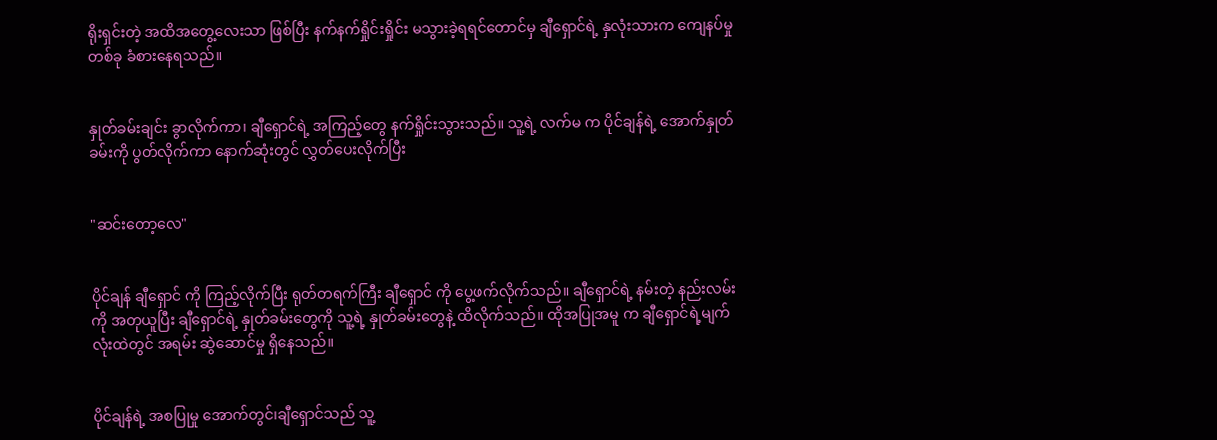ရိုးရှင်းတဲ့ အထိအတွေ့လေးသာ ဖြစ်ပြီး နက်နက်ရှိုင်းရှိုင်း မသွားခဲ့ရရင်တောင်မှ ချီရှောင်ရဲ့ နှလုံးသားက ကျေနပ်မှုတစ်ခု ခံစားနေရသည်။


နှုတ်ခမ်းချင်း ခွာလိုက်ကာ၊ ချီရှောင်ရဲ့ အကြည့်တွေ နက်ရှိုင်းသွားသည်။ သူ့ရဲ့ လက်မ က ပိုင်ချန်ရဲ့ အောက်နှုတ်ခမ်းကို ပွတ်လိုက်ကာ နောက်ဆုံးတွင် လွှတ်ပေးလိုက်ပြီး


"ဆင်းတော့လေ"


ပိုင်ချန် ချီရှောင် ကို ကြည့်လိုက်ပြီး ရုတ်တရက်ကြီး ချီရှောင် ကို ပွေ့ဖက်လိုက်သည်။ ချီရှောင်ရဲ့ နမ်းတဲ့ နည်းလမ်းကို အတုယူပြီး ချီရှောင်ရဲ့ နှုတ်ခမ်းတွေကို သူ့ရဲ့ နှုတ်ခမ်းတွေနဲ့ ထိလိုက်သည်။ ထိုအပြုအမူ က ချီရှောင်ရဲ့မျက်လုံးထဲတွင် အရမ်း ဆွဲဆောင်မှု ရှိနေသည်။


ပိုင်ချန်ရဲ့ အစပြုမှု အောက်တွင်၊ချီရှောင်သည် သူ့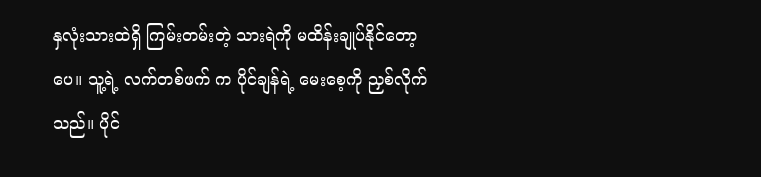နှလုံးသားထဲရှိ ကြမ်းတမ်းတဲ့ သားရဲကို မထိန်းချုပ်နိုင်တော့ပေ။ သူ့ရဲ့ လက်တစ်ဖက် က ပိုင်ချန်ရဲ့ မေးစေ့ကို ညှစ်လိုက်သည်။ ပိုင်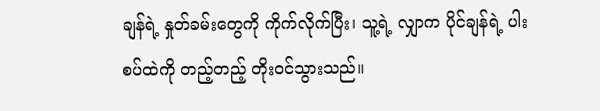ချန်ရဲ့ နှုတ်ခမ်းတွေကို ကိုက်လိုက်ပြီး၊ သူ့ရဲ့ လျှာက ပိုင်ချန်ရဲ့ ပါးစပ်ထဲကို တည့်တည့် တိုးဝင်သွားသည်။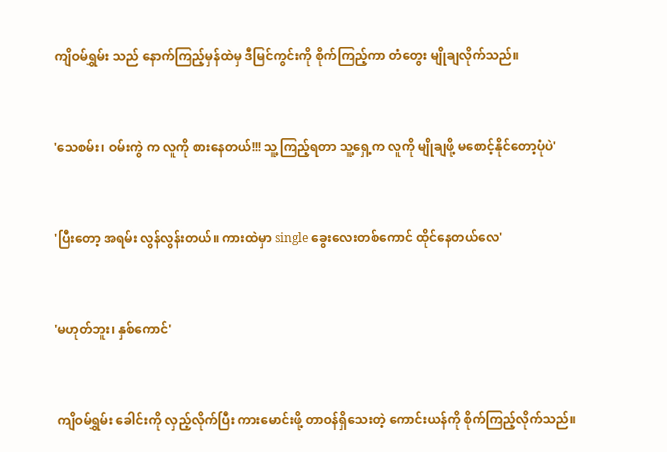ကျိဝမ်ရွှမ်း သည် နောက်ကြည့်မှန်ထဲမှ ဒီမြင်ကွင်းကို စိုက်ကြည့်ကာ တံတွေး မျိုချလိုက်သည်။


'သေစမ်း၊ ဝမ်းကွဲ က လူကို စားနေတယ်!!! သူ့ကြည့်ရတာ သူ့ရှေ့က လူကို မျိုချဖို့ မစောင့်နိုင်တော့ပုံပဲ'


'ပြီးတော့ အရမ်း လွန်လွန်းတယ်။ ကားထဲမှာ single ခွေးလေးတစ်ကောင် ထိုင်နေတယ်လေ'


'မဟုတ်ဘူး၊ နှစ်ကောင်'


 ကျိဝမ်ရွှမ်း ခေါင်းကို လှည့်လိုက်ပြီး ကားမောင်းဖို့ တာဝန်ရှိသေးတဲ့ ကောင်းယန်ကို စိုက်ကြည့်လိုက်သည်။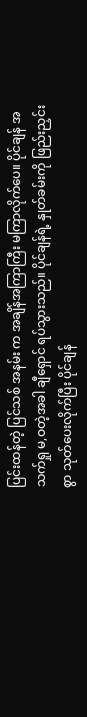ပြင်းထန်တဲ့ ပြင်သစ် အနမ်း က အချိန်အကြာကြီး မကြာလိုက်ပေ။ ပိုင်ချန် အသက်ရှု မ,ဝတဲ့အခါ ချီရှောင် ရပ်သွားသည်။ ပိုင်ချန်ရဲ့ နှုတ်ခမ်းကို ဖြည်းညှင်းစွာ သုတ်ပေးလိုက်ပြီး ပိုင်ချန်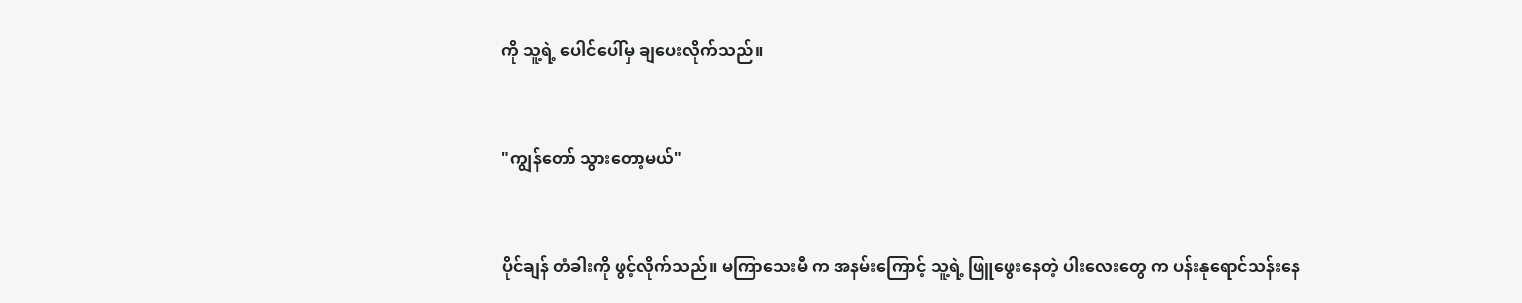ကို သူ့ရဲ့ ပေါင်ပေါ်မှ ချပေးလိုက်သည်။


"ကျွန်တော် သွားတော့မယ်"


ပိုင်ချန် တံခါးကို ဖွင့်လိုက်သည်။ မကြာသေးမီ က အနမ်းကြောင့် သူ့ရဲ့ ဖြူဖွေးနေတဲ့ ပါးလေးတွေ က ပန်းနုရောင်သန်းနေ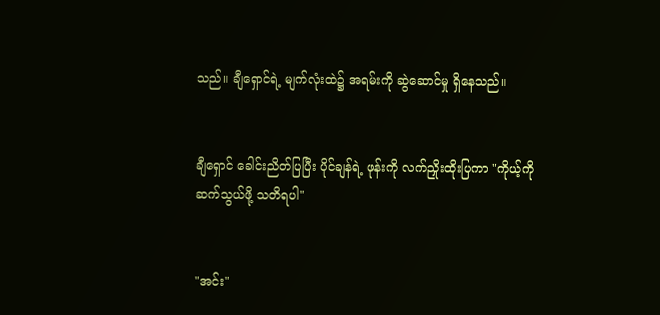သည်။ ချီရှောင်ရဲ့ မျက်လုံးထဲ၌ အရမ်းကို ဆွဲဆောင်မှု ရှိနေသည်။


ချီရှောင် ခေါင်းညိတ်ပြပြီး ပိုင်ချန်ရဲ့ ဖုန်းကို လက်ညှိုးထိုးပြကာ "ကိုယ့်ကို ဆက်သွယ်ဖို့ သတိရပါ"


"အင်း"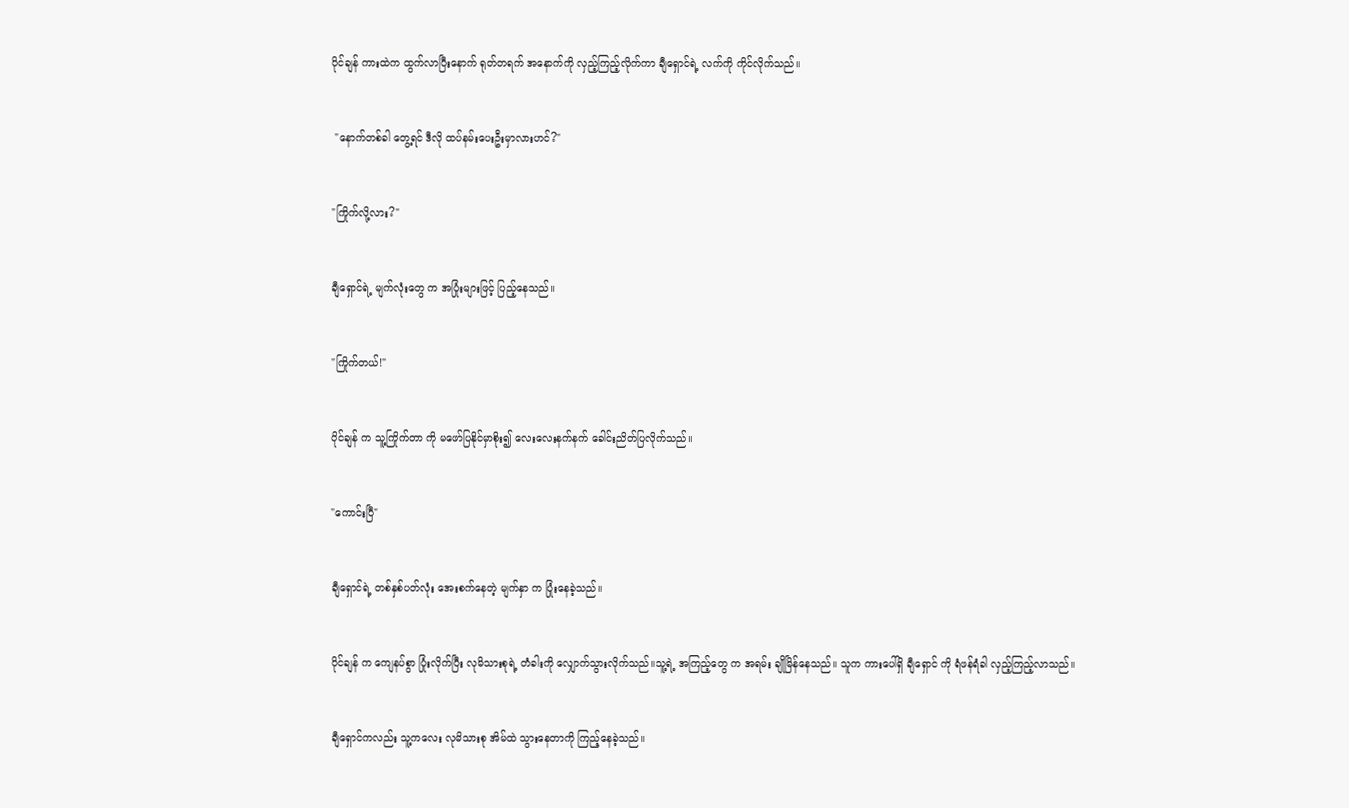ပိုင်ချန် ကားထဲက ထွက်လာပြီးနောက် ရုတ်တရက် အနောက်ကို လှည့်ကြည့်လိုက်ကာ ချီရှောင်ရဲ့ လက်ကို ကိုင်လိုက်သည်။


 "နောက်တစ်ခါ တွေ့ရင် ဒီလို ထပ်နမ်းပေးဦးမှာလားဟင်?"


"ကြိုက်လို့လား?"


ချီရှောင်ရဲ့ မျက်လုံးတွေ က အပြုံးများဖြင့် ပြည့်နေသည်။


"ကြိုက်တယ်!"


ပိုင်ချန် က သူ့ကြိုက်တာ ကို မဖော်ပြနိုင်မှာစိုး၍ လေးလေးနက်နက် ခေါင်းညိတ်ပြလိုက်သည်။


"ကောင်းပြီ"


ချီရှောင်ရဲ့ တစ်နှစ်ပတ်လုံး အေးစက်နေတဲ့ မျက်နှာ က ပြုံးနေခဲ့သည်။


ပိုင်ချန် က ကျေနပ်စွာ ပြုံးလိုက်ပြီး လုမိသားစုရဲ့ တံခါးကို လျှောက်သွားလိုက်သည်။သူ့ရဲ့ အကြည့်တွေ က အရမ်း ချိုမြိန်နေသည်။ သူက ကားပေါ်ရှိ ချီရှောင် ကို ရံဖန်ရံခါ လှည့်ကြည့်လာသည်။


ချီရှောင်ကလည်း သူ့ကလေး လုမိသားစု အိမ်ထဲ သွားနေတာကို ကြည့်နေခဲ့သည်။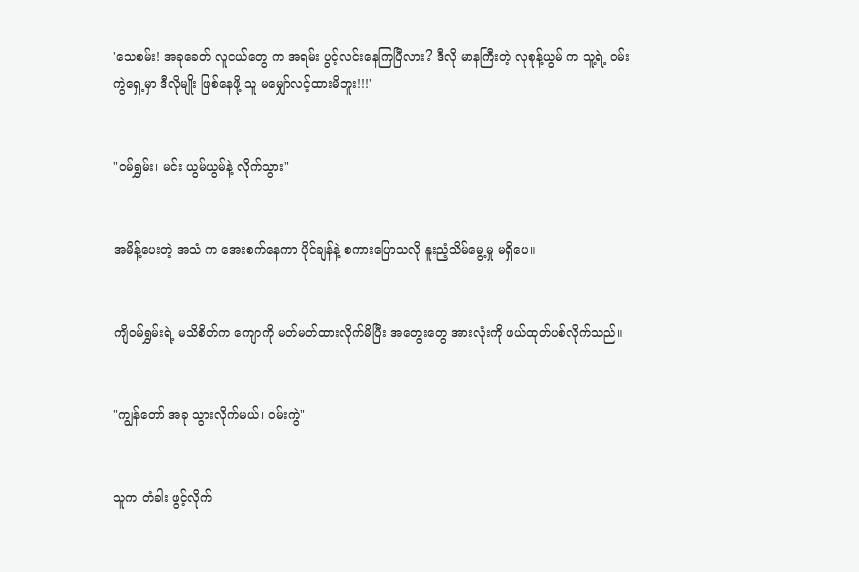'သေစမ်း! အခုခေတ် လူငယ်တွေ က အရမ်း ပွင့်လင်းနေကြပြီလား? ဒီလို မာနကြီးတဲ့ လုစုန့်ယွမ် က သူ့ရဲ့ ဝမ်းကွဲရှေ့မှာ ဒီလိုမျိုး ဖြစ်နေဖို့ သူ မမျှော်လင့်ထားမိဘူး!!!'


"ဝမ်ရွှမ်း၊ မင်း ယွမ်ယွမ်နဲ့ လိုက်သွား"


အမိန့်ပေးတဲ့ အသံ က အေးစက်နေကာ ပိုင်ချန်နဲ့ စကားပြောသလို နူးညံ့သိမ်မွေ့မှု မရှိပေ။


ကျိဝမ်ရွှမ်းရဲ့ မသိစိတ်က ကျောကို မတ်မတ်ထားလိုက်မိပြီး အတွေးတွေ အားလုံးကို ဖယ်ထုတ်ပစ်လိုက်သည်။


"ကျွန်တော် အခု သွားလိုက်မယ်၊ ဝမ်းကွဲ"


သူက တံခါး ဖွင့်လိုက်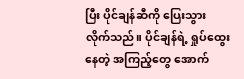ပြီး ပိုင်ချန်ဆီကို ပြေးသွားလိုက်သည်။ ပိုင်ချန်ရဲ့ ရှုပ်ထွေးနေတဲ့ အကြည့်တွေ အောက်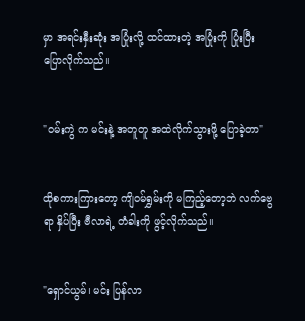မှာ အရင်းနှီးဆုံး အပြုံးလို့ ထင်ထားတဲ့ အပြုံးကို ပြုံးပြီး ပြောလိုက်သည်။


"ဝမ်းကွဲ က မင်းနဲ့ အတူတူ အထဲလိုက်သွားဖို့ ပြောခဲ့တာ"


ထိုစကားကြားတော့ ကျိဝမ်ရွှမ်းကို မကြည့်တော့ဘဲ လက်ဗွေရာ နှိပ်ပြီး ဗီလာရဲ့ တံခါးကို ဖွင့်လိုက်သည်။


"ရှောင်ယွမ်၊ မင်း ပြန်လာ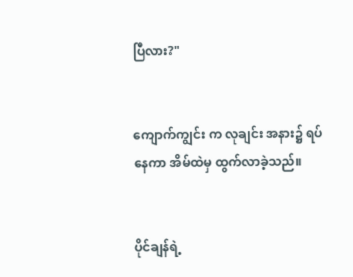ပြီလား?"


ကျောက်ကျွင်း က လုချင်း အနား၌ ရပ်နေကာ အိမ်ထဲမှ ထွက်လာခဲ့သည်။


ပိုင်ချန်ရဲ့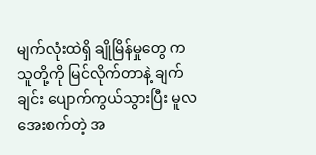မျက်လုံးထဲရှိ ချိုမြိန်မှုတွေ က သူတို့ကို မြင်လိုက်တာနဲ့ ချက်ချင်း ပျောက်ကွယ်သွားပြီး မူလ အေးစက်တဲ့ အ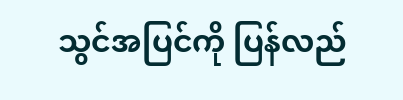သွင်အပြင်ကို ပြန်လည်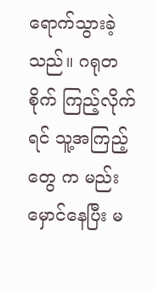ရောက်သွားခဲ့သည်။ ဂရုတစိုက် ကြည့်လိုက်ရင် သူ့အကြည့်တွေ က မည်းမှောင်နေပြီး မ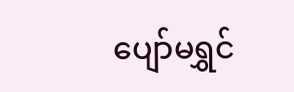ပျော်မရွှင်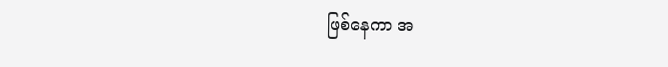ဖြစ်နေကာ အ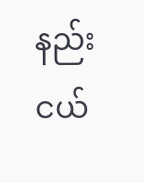နည်းငယ်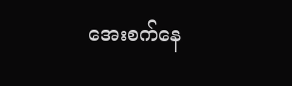အေးစက်နေ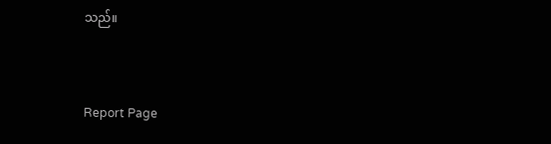သည်။


Report Page